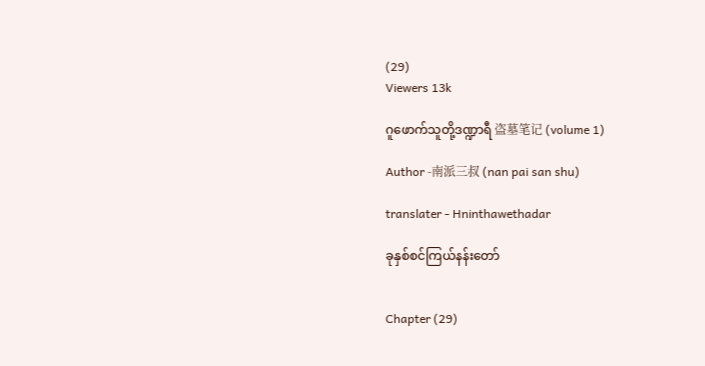(29)
Viewers 13k

ဂူဖောက်သူတို့ဒဏ္ဍာရီ 盗墓笔记 (volume 1)

Author -南派三叔 (nan pai san shu)

translater - Hninthawethadar

ခုနှစ်စင်ကြယ်နန်းတော်


Chapter (29)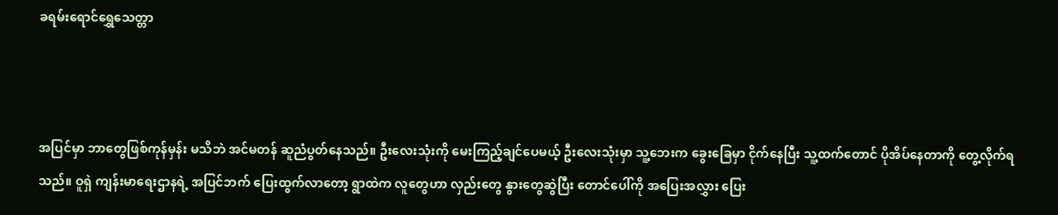ခရမ်းရောင်ရွှေသေတ္တာ



အပြင်မှာ ဘာတွေဖြစ်ကုန်မှန်း မသိဘဲ အင်မတန် ဆူညံပွတ်နေသည်။ ဦးလေးသုံးကို မေးကြည့်ချင်ပေမယ့် ဦးလေးသုံးမှာ သူ့ဘေးက ခွေးခြေမှာ ငိုက်နေပြီး သူ့ထက်တောင် ပိုအိပ်နေတာကို တွေ့လိုက်ရသည်။ ဝူရှဲ ကျန်းမာရေးဌာနရဲ့ အပြင်ဘက် ပြေးထွက်လာတော့ ရွာထဲက လူတွေဟာ လှည်းတွေ နွားတွေဆွဲပြီး တောင်ပေါ်ကို အပြေးအလွှား ပြေး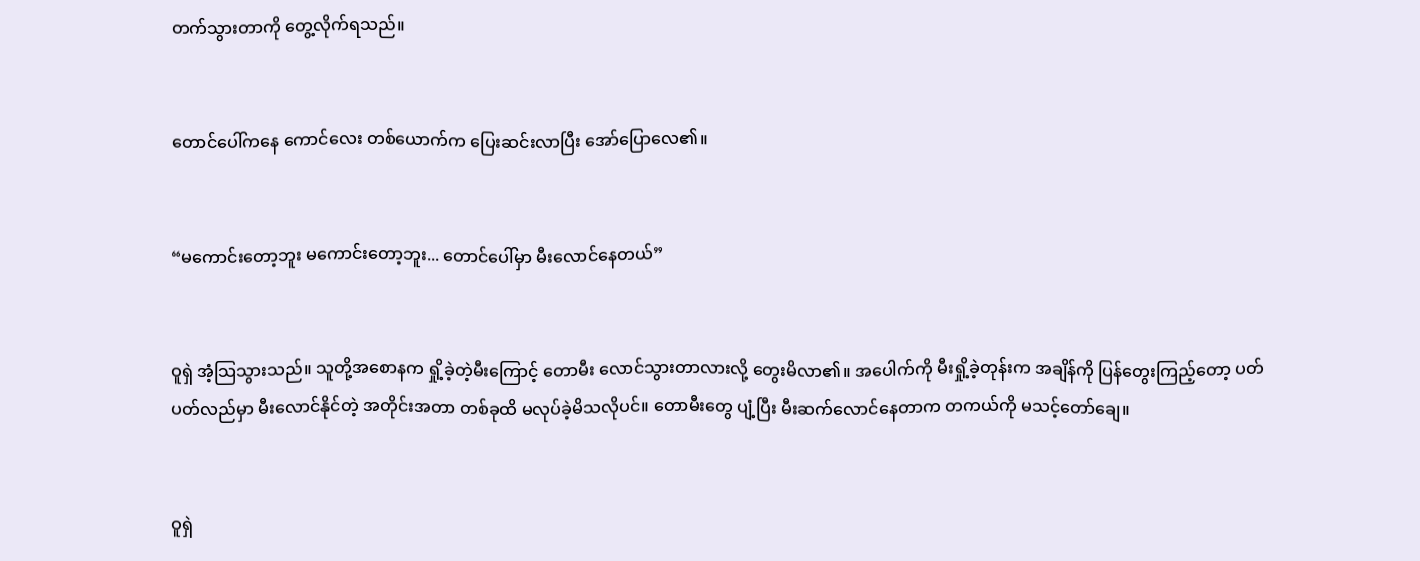တက်သွားတာကို တွေ့လိုက်ရသည်။


တောင်ပေါ်ကနေ ကောင်လေး တစ်ယောက်က ပြေးဆင်းလာပြီး အော်ပြောလေ၏။


“မကောင်းတော့ဘူး မကောင်းတော့ဘူး... တောင်ပေါ်မှာ မီးလောင်နေတယ်”


ဝူရှဲ အံ့သြသွားသည်။ သူတို့အစောနက ရှို့ခဲ့တဲ့မီးကြောင့် တောမီး လောင်သွားတာလားလို့ တွေးမိလာ၏။ အပေါက်ကို မီးရှို့ခဲ့တုန်းက အချိန်ကို ပြန်တွေးကြည့်တော့ ပတ်ပတ်လည်မှာ မီးလောင်နိုင်တဲ့ အတိုင်းအတာ တစ်ခုထိ မလုပ်ခဲ့မိသလိုပင်။ တောမီးတွေ ပျံ့ပြီး မီးဆက်လောင်နေတာက တကယ်ကို မသင့်တော်ချေ။


ဝူရှဲ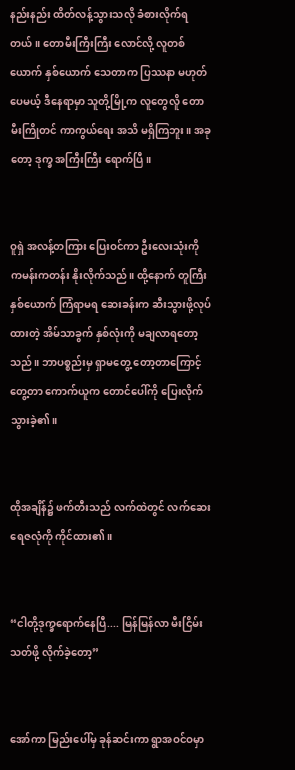နည်းနည်း ထိတ်လန့်သွားသလို ခံစားလိုက်ရတယ်။ တောမီးကြီးကြီး လောင်လို့ လူတစ်ယောက် နှစ်ယောက် သေတာက ပြဿနာ မဟုတ်ပေမယ့် ဒီနေရာမှာ သူတို့မြို့က လူတွေလိူ တောမီးကြိုတင် ကာကွယ်ရေး အသိ မရှိကြဘူး။ အခုတော့ ဒုက္ခ အကြီးကြီး ရောက်ပြီ။


ဝူရှဲ အလန့်တကြား ပြေးဝင်ကာ ဦးလေးသုံးကို ကမန်းကတန်း နိုးလိုက်သည်။ ထို့နောက် တူကြီးနှစ်ယောက် ကြံရာမရ ဆေးခန်းက ဆီးသွားဖို့လုပ်ထားတဲ့ အိမ်သာခွက် နှစ်လုံးကို မချလာရတော့သည်။ ဘာပစ္စည်းမှ ရှာမတွေ့ တော့တာကြောင့် တွေ့တာ ကောက်ယူက တောင်ပေါ်ကို ပြေးလိုက်သွားခဲ့၏။


ထိုအချိန်၌ ဖက်တီးသည် လက်ထဲတွင် လက်ဆေး ရေဇလုံကို ကိုင်ထား၏။


“ငါတို့ဒုက္ခရောက်နေပြီ.... မြန်မြန်လာ မီးငြိမ်းသတ်ဖို့ လိုက်ခဲ့တော့”


အော်ကာ မြည်းပေါ်မှ ခုန်ဆင်းကာ ရွာအဝင်ဝမှာ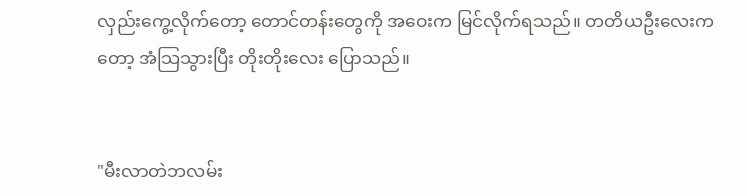လှည်းကွေ့လိုက်တော့ တောင်တန်းတွေကို အဝေးက မြင်လိုက်ရသည်။ တတိယဦးလေးကတော့ အံသြသွားပြီး တိုးတိုးလေး ပြောသည်။


"မီးလာတဲဘလမ်း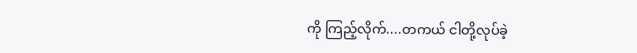ကို ကြည့်လိုက်....တကယ် ငါတို့လုပ်ခဲ့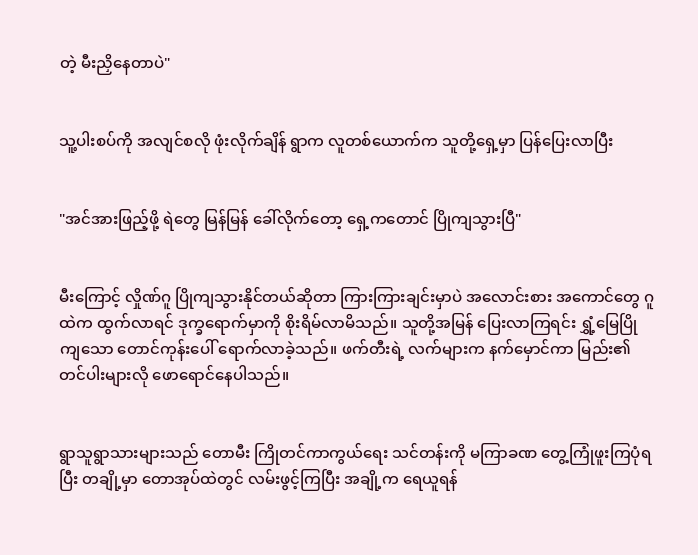တဲ့ မီးညှိနေတာပဲ"


သူ့ပါးစပ်ကို အလျင်စလို ဖုံးလိုက်ချိန် ရွာက လူတစ်ယောက်က သူတို့ရှေ့မှာ ပြန်ပြေးလာပြီး


"အင်အားဖြည့်ဖို့ ရဲတွေ မြန်မြန် ခေါ်လိုက်တော့ ရှေ့ကတောင် ပြိုကျသွားပြီ"


မီးကြောင့် လှိုဏ်ဂူ ပြိုကျသွားနိုင်တယ်ဆိုတာ ကြားကြားချင်းမှာပဲ အလောင်းစား အကောင်တွေ ဂူထဲက ထွက်လာရင် ဒုက္ခရောက်မှာကို စိုးရိမ်လာမိသည်။ သူတို့အမြန် ပြေးလာကြရင်း ရွှံ့မြေပြိုကျသော တောင်ကုန်းပေါ် ရောက်လာခဲ့သည်။ ဖက်တီးရဲ့ လက်များက နက်မှောင်ကာ မြည်း၏ တင်ပါးများလို ဖောရောင်နေပါသည်။


ရွာသူရွာသားများသည် တောမီး ကြိုတင်ကာကွယ်ရေး သင်တန်းကို မကြာခဏ တွေ့ကြုံဖူးကြပုံရပြီး တချို့မှာ တောအုပ်ထဲတွင် လမ်းဖွင့်ကြပြီး အချို့က ရေယူရန်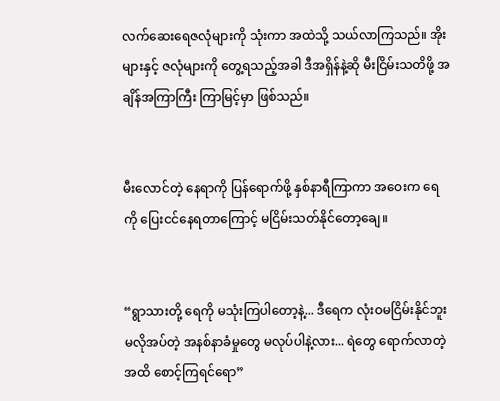လက်ဆေးရေဇလုံများကို သုံးကာ အထဲသို့ သယ်လာကြသည်။ အိုးများနှင့် ဇလုံများကို တွေ့ရသည့်အခါ ဒီအရှိန်နဲ့ဆို မီးငြိမ်းသတိဖို့ အချိန်အကြာကြီး ကြာမြင့်မှာ ဖြစ်သည်။


မီးလောင်တဲ့ နေရာကို ပြန်ရောက်ဖို့ နှစ်နာရီကြာကာ အဝေးက ရေကို ပြေးငင်နေရတာကြောင့် မငြိမ်းသတ်နိုင်တော့ချေ။


“ရွာသားတို့ ရေကို မသုံးကြပါတော့နဲ့... ဒီရေက လုံးဝမငြိမ်းနိုင်ဘူး မလိုအပ်တဲ့ အနစ်နာခံမှုတွေ မလုပ်ပါနဲ့လား... ရဲတွေ ရောက်လာတဲ့အထိ စောင့်ကြရင်ရော”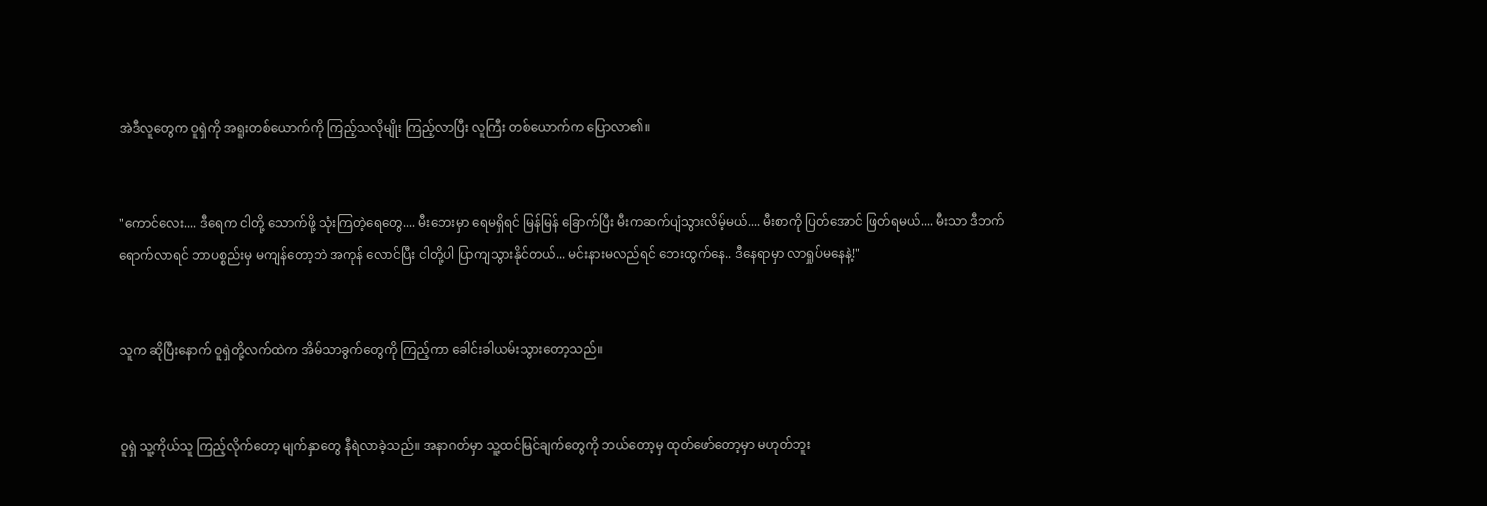အဲဒီလူတွေက ဝူရှဲကို အရူးတစ်ယောက်ကို ကြည့်သလိုမျိုး ကြည့်လာပြီး လူကြီး တစ်ယောက်က ပြောလာ၏။


"ကောင်လေး.... ဒီရေက ငါတို့ သောက်ဖို့ သုံးကြတဲ့ရေတွေ.... မီးဘေးမှာ ရေမရှိရင် မြန်မြန် ခြောက်ပြီး မီးကဆက်ပျံသွားလိမ့်မယ်.... မီးစာကို ပြတ်အောင် ဖြတ်ရမယ်.... မီးသာ ဒီဘက်ရောက်လာရင် ဘာပစ္စည်းမှ မကျန်တော့ဘဲ အကုန် လောင်ပြီး ငါတို့ပါ ပြာကျသွားနိုင်တယ်... မင်းနားမလည်ရင် ဘေးထွက်နေ.. ဒီနေရာမှာ လာရှုပ်မနေနဲ့!"


သူက ဆိုပြီးနောက် ဝူရှဲတို့လက်ထဲက အိမ်သာခွက်တွေကို ကြည့်ကာ ခေါင်းခါယမ်းသွားတော့သည်။


ဝူရှဲ သူ့ကိုယ်သူ ကြည့်လိုက်တော့ မျက်နှာတွေ နီရဲလာခဲ့သည်။ အနာဂတ်မှာ သူ့ထင်မြင်ချက်တွေကို ဘယ်တော့မှ ထုတ်ဖော်တော့မှာ မဟုတ်ဘူး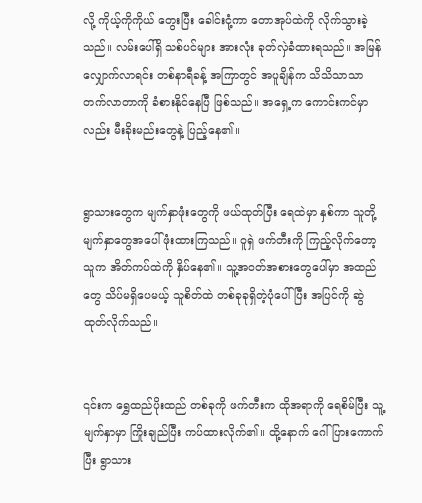လို့ ကိုယ့်ကိုကိုယ် တွေးပြီး ခေါင်းငုံ့ကာ တောအုပ်ထဲကို လိုက်သွားခဲ့သည်။ လမ်းပေါ်ရှိ သစ်ပင်များ အားလုံး ခုတ်လှဲခံထားရသည်။ အမြန်လျှောက်လာရင်း တစ်နာရီခန့် အကြာတွင် အပူချိန်က သိသိသာသာ တက်လာတာကို ခံစားနိုင်နေပြီ ဖြစ်သည်။ အရှေ့က ကောင်းကင်မှာလည်း မီးခိုးမည်းတွေနဲ့ ပြည့်နေ၏။


ရွာသားတွေက မျက်နှာဖုံးတွေကို ဖယ်ထုတ်ပြီး ရေထဲမှာ နှစ်ကာ သူတို့မျက်နှာတွေအပေါ် ဖုံးထားကြသည်။ ဝူရှဲ ဖက်တီးကို ကြည့်လိုက်တော့ သူက အိတ်ကပ်ထဲကို နှိပ်နေ၏။ သူ့အဝတ်အစားတွေပေါ်မှာ အထည်တွေ သိပ်မရှိပေမယ့် သူစိတ်ထဲ တစ်ခုခုရှိတဲ့ပုံပေါ်ပြီး အပြင်ကို ဆွဲထုတ်လိုက်သည်။


၎င်းက ရွှေထည်ပိုးထည် တစ်ခုကို ဖက်တီးက ထိုအရာကို ရေစိမ်ပြီး သူ့မျက်နှာမှာ ကြိုးချည်ပြီး ကပ်ထားလိုက်၏။ ထို့နောက် ဂေါ်ပြားကောက်ပြီး ရွာသား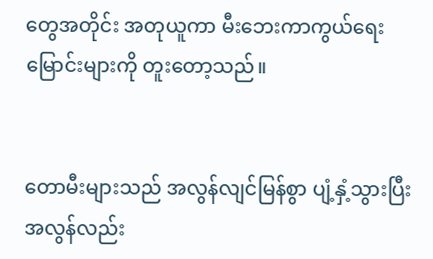တွေအတိုင်း အတုယူကာ မီးဘေးကာကွယ်ရေး မြောင်းများကို တူးတော့သည်။


တောမီးများသည် အလွန်လျင်မြန်စွာ ပျံ့နှံ့သွားပြီး အလွန်လည်း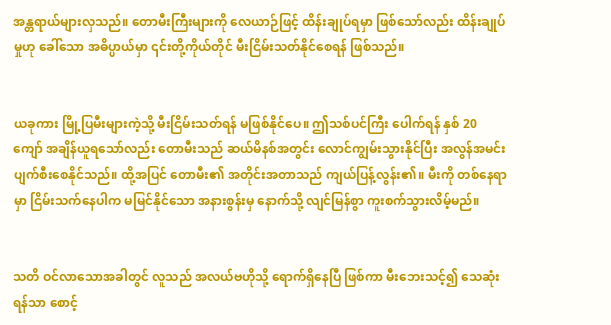အန္တရာယ်များလှသည်။ တောမီးကြီးများကို လေယာဉ်ဖြင့် ထိန်းချုပ်ရမှာ ဖြစ်သော်လည်း ထိန်းချုပ်မှုဟု ခေါ်သော အဓိပ္ပာယ်မှာ ၎င်းတို့ကိုယ်တိုင် မီးငြိမ်းသတ်နိုင်စေရန် ဖြစ်သည်။


ယခုကား မြို့ပြမီးများကဲ့သို့ မီးငြိမ်းသတ်ရန် မဖြစ်နိုင်ပေ။ ဤသစ်ပင်ကြီး ပေါက်ရန် နှစ် 20 ကျော် အချိန်ယူရသော်လည်း တောမီးသည် ဆယ်မိနစ်အတွင်း လောင်ကျွမ်းသွားနိုင်ပြီး အလွန်အမင်း ပျက်စီးစေနိုင်သည်။ ထို့အပြင် တောမီး၏ အတိုင်းအတာသည် ကျယ်ပြန့်လွန်း၏။ မီးကို တစ်နေရာမှာ ငြိမ်းသက်နေပါက မမြင်နိုင်သော အနားစွန်းမှ နောက်သို့ လျင်မြန်စွာ ကူးစက်သွားလိမ့်မည်။


သတိ ဝင်လာသောအခါတွင် လူသည် အလယ်ဗဟိုသို့ ရောက်ရှိနေပြီ ဖြစ်ကာ မီးဘေးသင့်၍ သေဆုံးရန်သာ စောင့်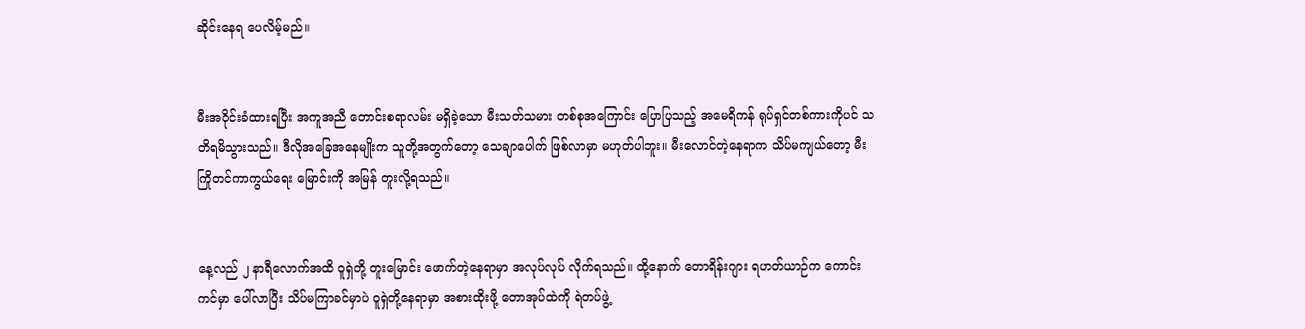ဆိုင်းနေရ ပေလိမ့်မည်။


မီးအဝိုင်းခံထားရပြီး အကူအညီ တောင်းစရာလမ်း မရှိခဲ့သော မီးသတ်သမား တစ်စုအကြောင်း ပြောပြသည့် အမေရိကန် ရုပ်ရှင်တစ်ကားကိုပင် သတိရမိသွားသည်။ ဒီလိုအခြေအနေမျိုးက သူတို့အတွက်တော့ သေချာပေါက် ဖြစ်လာမှာ မဟုတ်ပါဘူး။ မီးလောင်တဲ့နေရာက သိပ်မကျယ်တော့ မီးကြိုတင်ကာကွယ်ရေး မြောင်းကို အမြန် တူးလို့ရသည်။


နေ့လည် ၂ နာရီလောက်အထိ ဝူရှဲတို့ တူးမြောင်း ဖောက်တဲ့နေရာမှာ အလုပ်လုပ် လိုက်ရသည်။ ထို့နောက် တောရိန်းဂျား ရဟတ်ယာဉ်က ကောင်းကင်မှာ ပေါ်လာပြီး သိပ်မကြာခင်မှာပဲ ဝူရှဲတို့နေရာမှာ အစားထိုးဖို့ တောအုပ်ထဲကို ရဲတပ်ဖွဲ့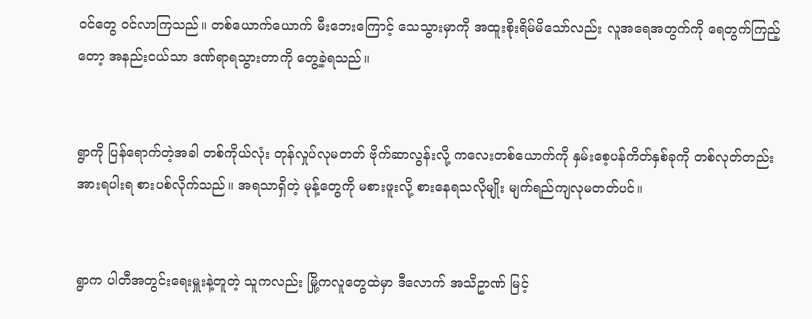ဝင်တွေ ဝင်လာကြသည်။ တစ်ယောက်ယောက် မီးဘေးကြောင့် သေသွားမှာကို အထူးစိုးရိမ်မိသော်လည်း လူအရေအတွက်ကို ရေတွက်ကြည့်တော့ အနည်းငယ်သာ ဒဏ်ရာရသွားတာကို တွေ့ခဲ့ရသည်။


ရွာကို ပြန်ရောက်တဲ့အခါ တစ်ကိုယ်လုံး တုန်လှုပ်လုမတတ် ဗိုက်ဆာလွန်းလို့ ကလေးတစ်ယောက်ကို နှမ်းစေ့ပန်ကိတ်နှစ်ခုကို တစ်လုတ်တည်း အားရပါးရ စားပစ်လိုက်သည်။ အရသာရှိတဲ့ မုန့်တွေကို မစားဖူးလို့ စားနေရသလိုမျိုး မျက်ရည်ကျလုမတတ်ပင်။


ရွာက ပါတီအတွင်းရေးမှူးနဲ့တူတဲ့ သူကလည်း မြို့ကလူတွေထဲမှာ ဒီလောက် အသိဥာဏ် မြင့်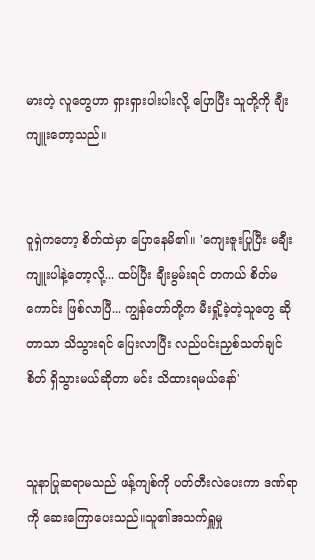မားတဲ့ လူတွေဟာ ရှားရှားပါးပါးလို့ ပြောပြီး သူတို့ကို ချီးကျူးတော့သည်။


ဝူရှဲကတော့ စိတ်ထဲမှာ ပြောနေမိ၏။ 'ကျေးဇူးပြုပြီး မချီးကျူးပါနဲ့တော့လို့... ထပ်ပြီး ချီးမွမ်းရင် တကယ် စိတ်မကောင်း ဖြစ်လာပြီ... ကျွန်တော်တို့က မီးရှို့ခဲ့တဲ့သူတွေ ဆိုတာသာ သိသွားရင် ပြေးလာပြီး လည်ပင်းညှစ်သတ်ချင်စိတ် ရှိသွားမယ်ဆိုတာ မင်း သိထားရမယ်နော်'


သူနာပြုဆရာမသည် ဖန့်ကျစ်ကို ပတ်တီးလဲပေးကာ ဒဏ်ရာကို ဆေးကြောပေးသည်။သူ၏အသက်ရှူမှု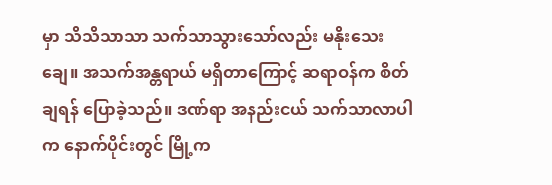မှာ သိသိသာသာ သက်သာသွားသော်လည်း မနိုးသေးချေ။ အသက်အန္တရာယ် မရှိတာကြောင့် ဆရာဝန်က စိတ်ချရန် ပြောခဲ့သည်။ ဒဏ်ရာ အနည်းငယ် သက်သာလာပါက နောက်ပိုင်းတွင် မြို့က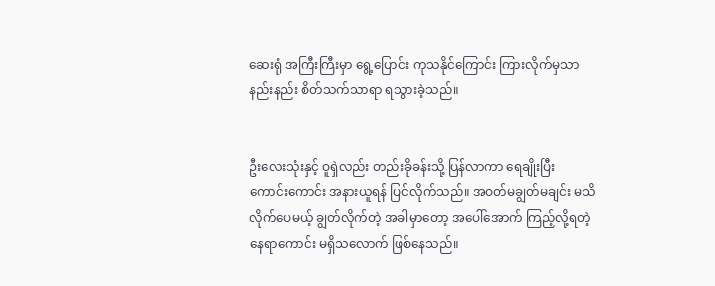ဆေးရုံ အကြီးကြီးမှာ ရွေ့ပြောင်း ကုသနိုင်ကြောင်း ကြားလိုက်မှသာ နည်းနည်း စိတ်သက်သာရာ ရသွားခဲ့သည်။


ဦးလေးသုံးနှင့် ဝူရှဲလည်း တည်းခိုခန်းသို့ ပြန်လာကာ ရေချိုးပြီး ကောင်းကောင်း အနားယူရန် ပြင်လိုက်သည်။ အဝတ်မချွတ်မချင်း မသိလိုက်ပေမယ့် ချွတ်လိုက်တဲ့ အခါမှာတော့ အပေါ်အောက် ကြည့်လို့ရတဲ့ နေရာကောင်း မရှိသလောက် ဖြစ်နေသည်။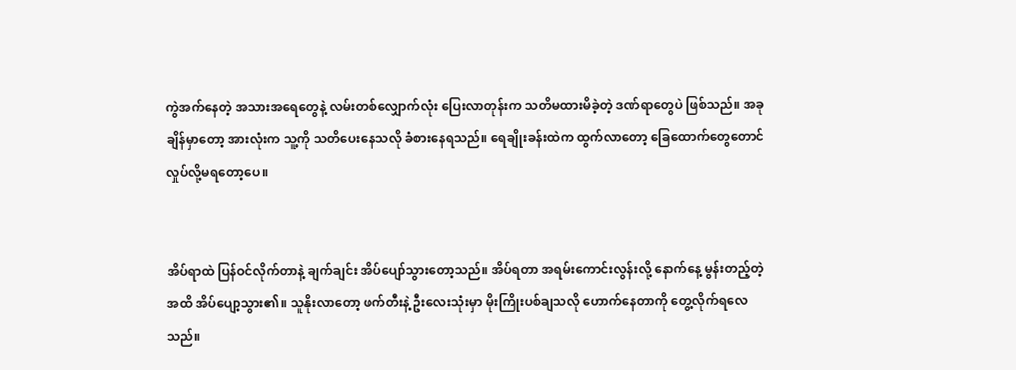ကွဲအက်နေတဲ့ အသားအရေတွေနဲ့ လမ်းတစ်လျှောက်လုံး ပြေးလာတုန်းက သတိမထားမိခဲ့တဲ့ ဒဏ်ရာတွေပဲ ဖြစ်သည်။ အခုချိန်မှာတော့ အားလုံးက သူ့ကို သတိပေးနေသလို ခံစားနေရသည်။ ရေချိုးခန်းထဲက ထွက်လာတော့ ခြေထောက်တွေတောင် လှုပ်လို့မရတော့ပေ။


အိပ်ရာထဲ ပြန်ဝင်လိုက်တာနဲ့ ချက်ချင်း အိပ်ပျော်သွားတော့သည်။ အိပ်ရတာ အရမ်းကောင်းလွန်းလို့ နောက်နေ့ မွန်းတည့်တဲ့အထိ အိပ်ပျော့သွား၏။ သူနိုးလာတော့ ဖက်တီးနဲ့ ဦးလေးသုံးမှာ မိုးကြိုးပစ်ချသလို ဟောက်နေတာကို တွေ့လိုက်ရလေသည်။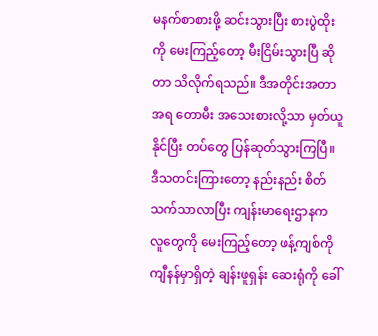မနက်စာစားဖို့ ဆင်းသွားပြီး စားပွဲထိုးကို မေးကြည့်တော့ မီးငြိမ်းသွားပြီ ဆိုတာ သိလိုက်ရသည်။ ဒီအတိုင်းအတာအရ တောမီး အသေးစားလို့သာ မှတ်ယူနိုင်ပြီး တပ်တွေ ပြန်ဆုတ်သွားကြပြီ။ ဒီသတင်းကြားတော့ နည်းနည်း စိတ်သက်သာလာပြီး ကျန်းမာရေးဌာနက လူတွေကို မေးကြည့်တော့ ဖန့်ကျစ်ကို ကျီနန်မှာရှိတဲ့ ချန်းဖူရှန်း ဆေးရုံကို ခေါ်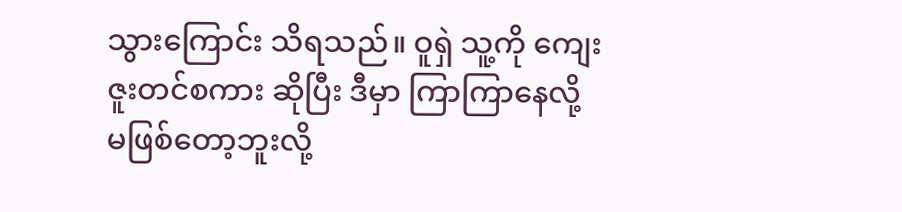သွားကြောင်း သိရသည်။ ဝူရှဲ သူ့ကို ကျေးဇူးတင်စကား ဆိုပြီး ဒီမှာ ကြာကြာနေလို့ မဖြစ်တော့ဘူးလို့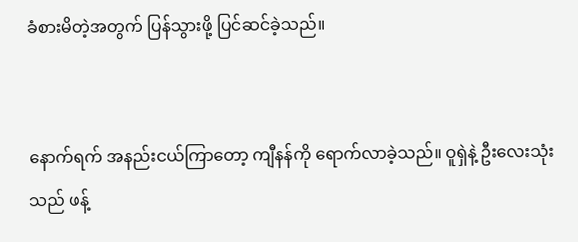ခံစားမိတဲ့အတွက် ပြန်သွားဖို့ ပြင်ဆင်ခဲ့သည်။


နောက်ရက် အနည်းငယ်ကြာတော့ ကျီနန်ကို ရောက်လာခဲ့သည်။ ဝူရှဲနဲ့ ဦးလေးသုံးသည် ဖန့်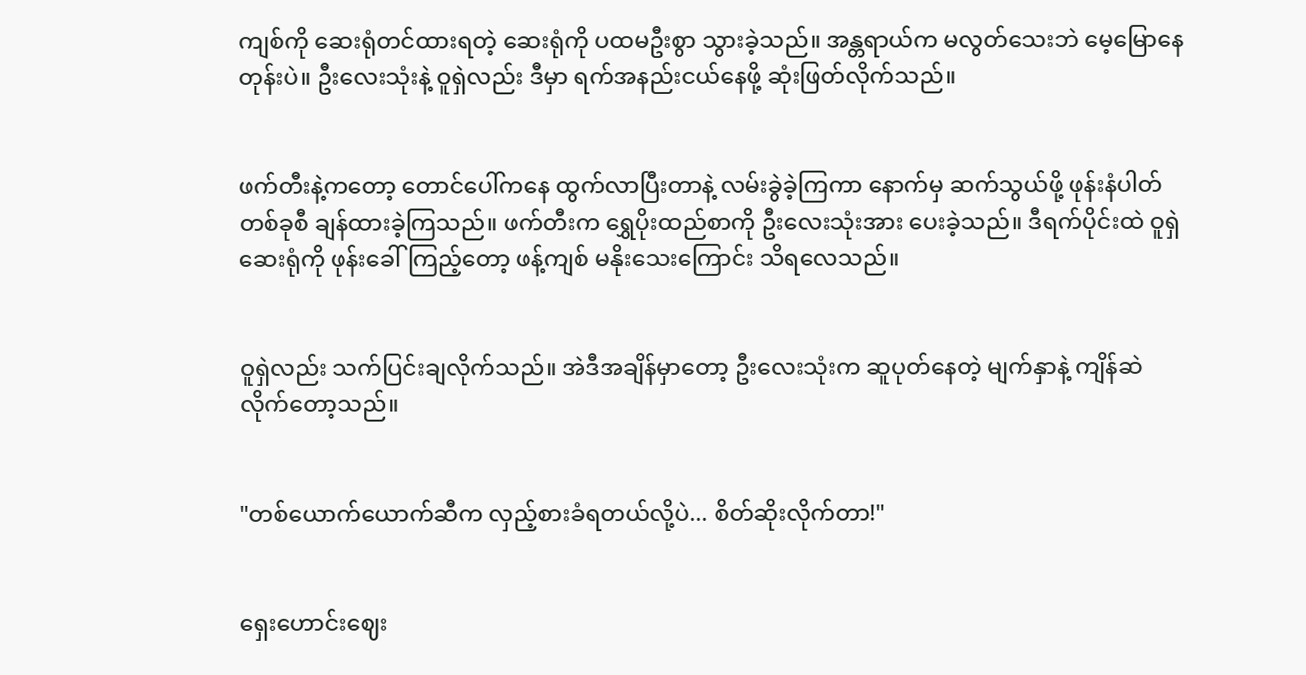ကျစ်ကို ဆေးရုံတင်ထားရတဲ့ ဆေးရုံကို ပထမဦးစွာ သွားခဲ့သည်။ အန္တရာယ်က မလွတ်သေးဘဲ မေ့မြောနေတုန်းပဲ။ ဦးလေးသုံးနဲ့ ဝူရှဲလည်း ဒီမှာ ရက်အနည်းငယ်နေဖို့ ဆုံးဖြတ်လိုက်သည်။


ဖက်တီးနဲ့ကတော့ တောင်ပေါ်ကနေ ထွက်လာပြီးတာနဲ့ လမ်းခွဲခဲ့ကြကာ နောက်မှ ဆက်သွယ်ဖို့ ဖုန်းနံပါတ်တစ်ခုစီ ချန်ထားခဲ့ကြသည်။ ဖက်တီးက ရွှေပိုးထည်စာကို ဦးလေးသုံးအား ပေးခဲ့သည်။ ဒီရက်ပိုင်းထဲ ဝူရှဲ ဆေးရုံကို ဖုန်းခေါ်ကြည့်တော့ ဖန့်ကျစ် မနိုးသေးကြောင်း သိရလေသည်။


ဝူရှဲလည်း သက်ပြင်းချလိုက်သည်။ အဲဒီအချိန်မှာတော့ ဦးလေးသုံးက ဆူပုတ်နေတဲ့ မျက်နှာနဲ့ ကျိန်ဆဲလိုက်တော့သည်။


"တစ်ယောက်ယောက်ဆီက လှည့်စားခံရတယ်လို့ပဲ... စိတ်ဆိုးလိုက်တာ!"


ရှေးဟောင်းဈေး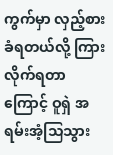ကွက်မှာ လှည့်စားခံရတယ်လို့ ကြားလိုက်ရတာကြောင့် ဝူရှဲ အရမ်းအံ့သြသွား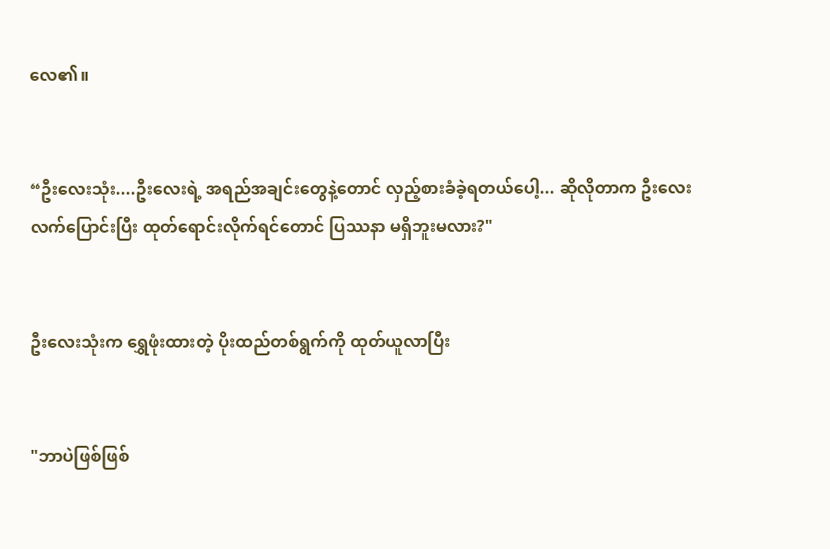လေ၏။


“ဦးလေးသုံး....ဦးလေးရဲ့ အရည်အချင်းတွေနဲ့တောင် လှည့်စားခံခဲ့ရတယ်ပေါ့... ဆိုလိုတာက ဦးလေး လက်ပြောင်းပြီး ထုတ်ရောင်းလိုက်ရင်တောင် ပြဿနာ မရှိဘူးမလား?"


ဦးလေးသုံးက ရွှေဖုံးထားတဲ့ ပိုးထည်တစ်ရွက်ကို ထုတ်ယူလာပြီး


"ဘာပဲဖြစ်ဖြစ်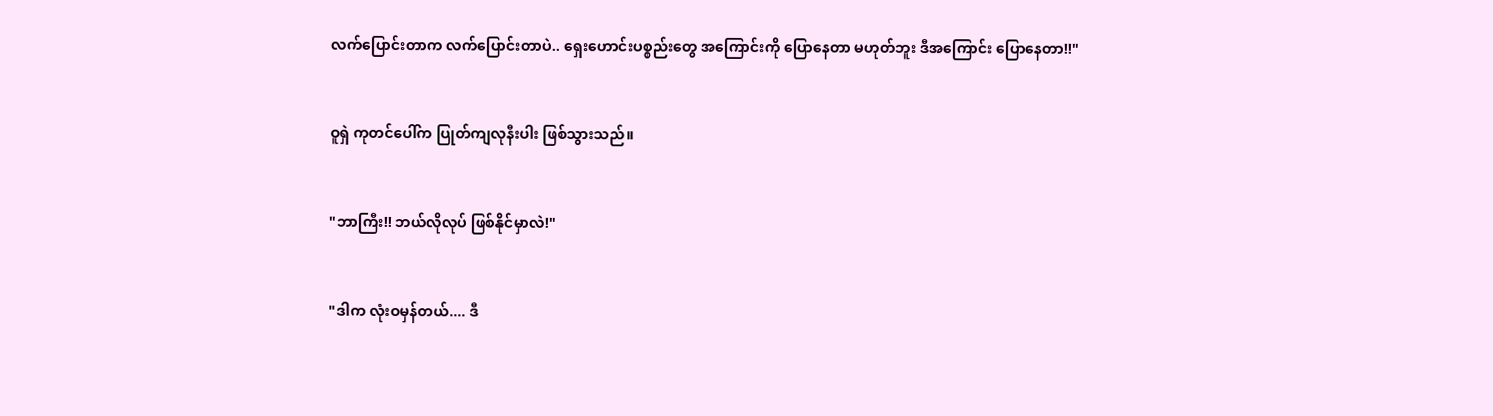လက်ပြောင်းတာက လက်ပြောင်းတာပဲ.. ရှေးဟောင်းပစ္စည်းတွေ အကြောင်းကို ပြောနေတာ မဟုတ်ဘူး ဒီအကြောင်း ပြောနေတာ!!"


ဝူရှဲ ကုတင်ပေါ်က ပြုတ်ကျလုနီးပါး ဖြစ်သွားသည်။


"ဘာကြီး!! ဘယ်လိုလုပ် ဖြစ်နိုင်မှာလဲ!"


"ဒါက လုံးဝမှန်တယ်.... ဒီ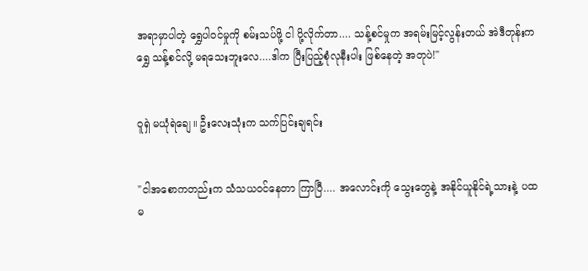အရာမှာပါတဲ့ ရွှေပါဝင်မှုကို စမ်းသပ်ဖို့ ငါ ပို့လိုက်တာ.... သန့်စင်မှုက အရမ်းမြင့်လွန်းတယ် အဲဒီတုန်းက ရွှေ သန့်စင်လို့ မရသေးဘူးလေ....ဒါက ပြီးပြည့်စုံလုနီးပါး ဖြစ်နေတဲ့ အတုပဲ!"


ဝူရှဲ မယုံရဲချေ။ ဦးလေးသုံးက သက်ပြင်းချရင်း


"ငါအစောကတည်းက သံသယဝင်နေတာ ကြာပြီ.... အလောင်းကို သွေးတွေနဲ့ အနိုင်ယူနိုင်ရဲ့သားနဲ့ ပထမ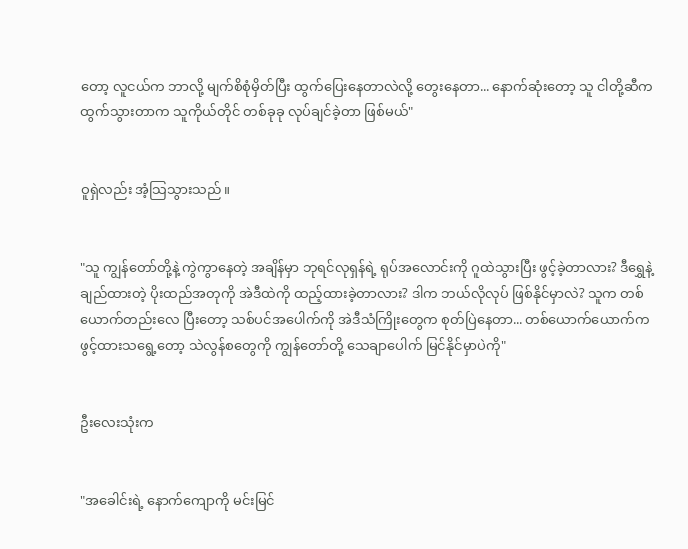တော့ လူငယ်က ဘာလို့ မျက်စိစုံမှိတ်ပြီး ထွက်ပြေးနေတာလဲလို့ တွေးနေတာ... နောက်ဆုံးတော့ သူ ငါတို့ဆီက ထွက်သွားတာက သူကိုယ်တိုင် တစ်ခုခု လုပ်ချင်ခဲ့တာ ဖြစ်မယ်"


ဝူရှဲလည်း အံ့သြသွားသည်။


"သူ ကျွန်တော်တို့နဲ့ ကွဲကွာနေတဲ့ အချိန်မှာ ဘုရင်လုရှန်ရဲ့ ရုပ်အလောင်းကို ဂူထဲသွားပြီး ဖွင့်ခဲ့တာလား? ဒီရွှေနဲ့ ချည်ထားတဲ့ ပိုးထည်အတုကို အဲဒီထဲကို ထည့်ထားခဲ့တာလား? ဒါက ဘယ်လိုလုပ် ဖြစ်နိုင်မှာလဲ? သူက တစ်ယောက်တည်းလေ ပြီးတော့ သစ်ပင်အပေါက်ကို အဲဒီသံကြိုးတွေက စုတ်ပြဲနေတာ... တစ်ယောက်ယောက်က ဖွင့်ထားသရွေ့တော့ သဲလွန်စတွေကို ကျွန်တော်တို့ သေချာပေါက် မြင်နိုင်မှာပဲကို"


ဦးလေးသုံးက


"အခေါင်းရဲ့ နောက်ကျောကို မင်းမြင်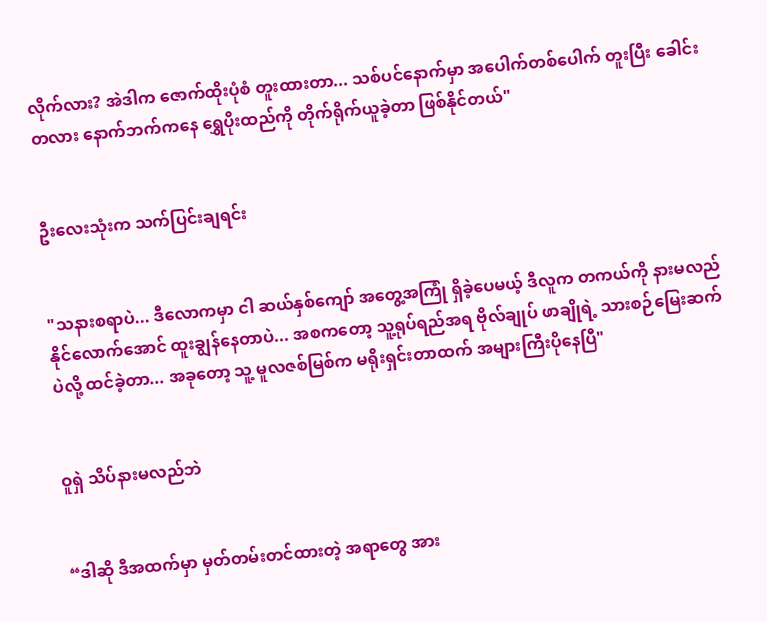လိုက်လား? အဲဒါက ဇောက်ထိုးပုံစံ တူးထားတာ... သစ်ပင်နောက်မှာ အပေါက်တစ်ပေါက် တူးပြီး ခေါင်းတလား နောက်ဘက်ကနေ ရွှေပိုးထည်ကို တိုက်ရိုက်ယူခဲ့တာ ဖြစ်နိုင်တယ်"


ဦးလေးသုံးက သက်ပြင်းချရင်း


"သနားစရာပဲ... ဒီလောကမှာ ငါ ဆယ်နှစ်ကျော် အတွေ့အကြုံ ရှိခဲ့ပေမယ့် ဒီလူက တကယ်ကို နားမလည်နိုင်လောက်အောင် ထူးချွန်နေတာပဲ... အစကတော့ သူ့ရုပ်ရည်အရ ဗိုလ်ချုပ် ဖာချိုရဲ့ သားစဉ်မြေးဆက်ပဲလို့ ထင်ခဲ့တာ... အခုတော့ သူ့ မူလဇစ်မြစ်က မရိုးရှင်းတာထက် အများကြီးပိုနေပြီ"


ဝူရှဲ သိပ်နားမလည်ဘဲ


“ဒါဆို ဒီအထက်မှာ မှတ်တမ်းတင်ထားတဲ့ အရာတွေ အား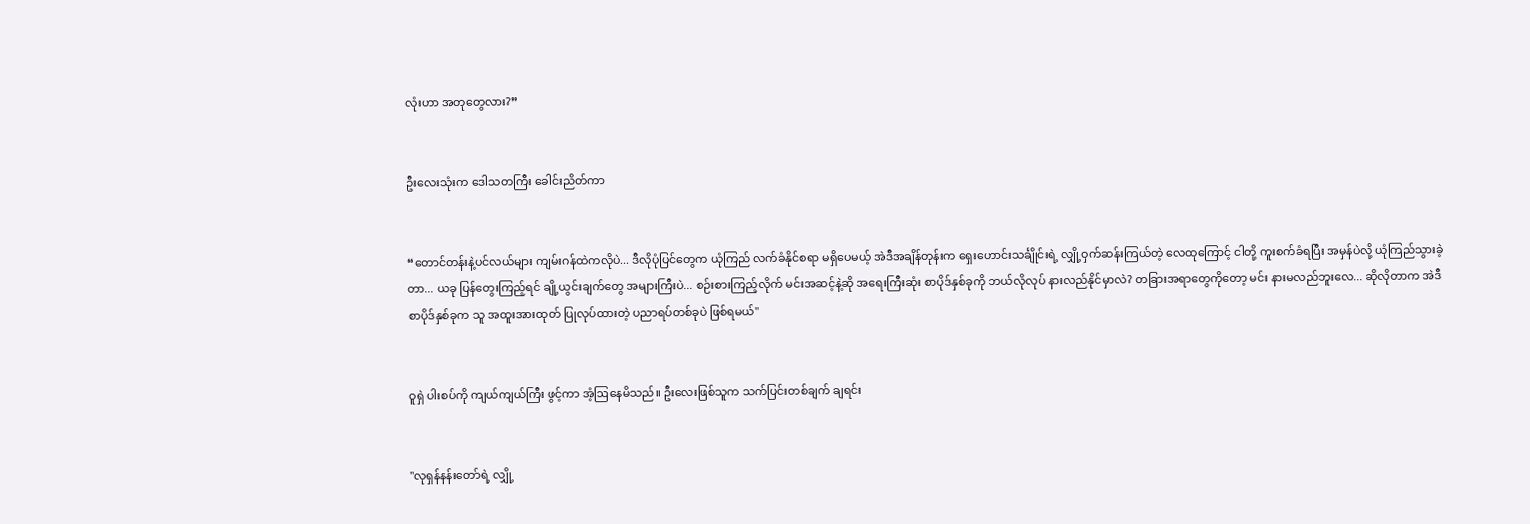လုံးဟာ အတုတွေလား?”


ဦးလေးသုံးက ဒေါသတကြီး ခေါင်းညိတ်ကာ


“တောင်တန်းနဲ့ပင်လယ်များ ကျမ်းဂန်ထဲကလိုပဲ... ဒီလိုပုံပြင်တွေက ယုံကြည် လက်ခံနိုင်စရာ မရှိပေမယ့် အဲဒီအချိန်တုန်းက ရှေးဟောင်းသင်္ချိုင်းရဲ့ လျှို့ဝှက်ဆန်းကြယ်တဲ့ လေထုကြောင့် ငါတို့ ကူးစက်ခံရပြီး အမှန်ပဲလို့ ယုံကြည်သွားခဲ့တာ... ယခု ပြန်တွေးကြည့်ရင် ချို့ယွင်းချက်တွေ အများကြီးပဲ... စဉ်းစားကြည့်လိုက် မင်းအဆင့်နဲ့ဆို အရေးကြီးဆုံး စာပိုဒ်နှစ်ခုကို ဘယ်လိုလုပ် နားလည်နိုင်မှာလဲ? တခြားအရာတွေကိုတော့ မင်း နားမလည်ဘူးလေ... ဆိုလိုတာက အဲဒီစာပိုဒ်နှစ်ခုက သူ အထူးအားထုတ် ပြုလုပ်ထားတဲ့ ပညာရပ်တစ်ခုပဲ ဖြစ်ရမယ်"


ဝူရှဲ ပါးစပ်ကို ကျယ်ကျယ်ကြီး ဖွင့်ကာ အံ့ဩနေမိသည်။ ဦးလေးဖြစ်သူက သက်ပြင်းတစ်ချက် ချရင်း


"လုရှန်နန်းတော်ရဲ့ လျှို့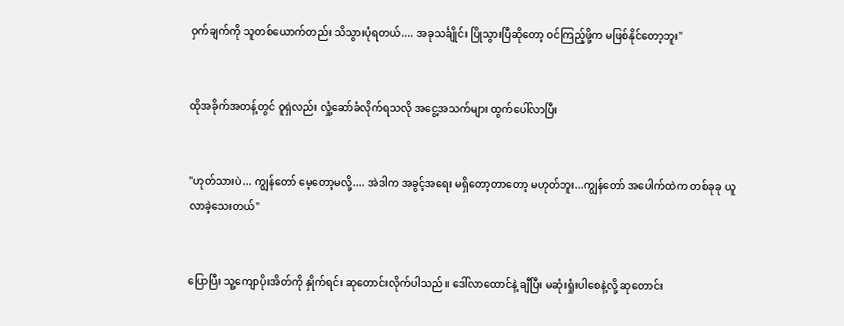ဝှက်ချက်ကို သူတစ်ယောက်တည်း သိသွားပုံရတယ်.... အခုသင်္ချိုင်း ပြိုသွားပြီဆိုတော့ ဝင်ကြည့်ဖို့က မဖြစ်နိုင်တော့ဘူး"


ထိုအခိုက်အတန့်တွင် ဝူရှဲလည်း လှုံ့ဆော်ခံလိုက်ရသလို အငွေ့အသက်များ ထွက်ပေါ်လာပြီး


"ဟုတ်သားပဲ... ကျွန်တော် မေ့တော့မလို့.... အဲဒါက အခွင့်အရေး မရှိတော့တာတော့ မဟုတ်ဘူး...ကျွန်တော် အပေါက်ထဲက တစ်ခုခု ယူလာခဲ့သေးတယ်"


ပြောပြီး သူ့ကျောပိုးအိတ်ကို နှိုက်ရင်း ဆုတောင်းလိုက်ပါသည်။ ဒေါ်လာထောင်နဲ့ ချီပြီး မဆုံးရှုံးပါစေနဲ့လို့ ဆုတောင်း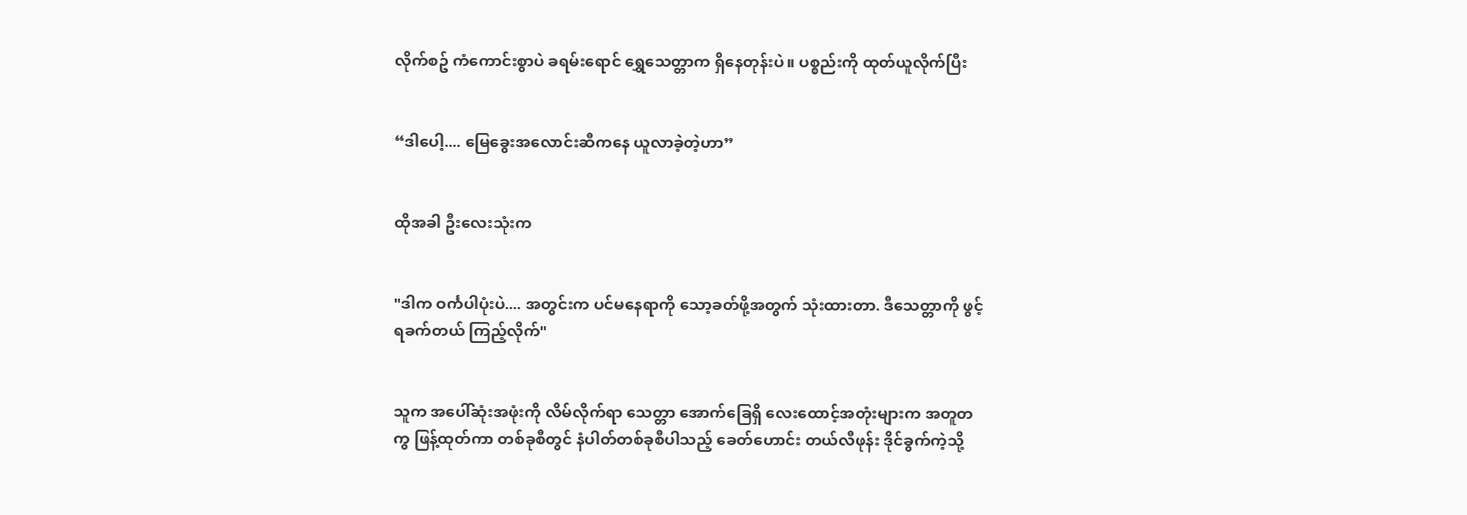လိုက်စဥ် ကံကောင်းစွာပဲ ခရမ်းရောင် ရွှေသေတ္တာက ရှိနေတုန်းပဲ။ ပစ္စည်းကို ထုတ်ယူလိုက်ပြီး


“ဒါပေါ့.... မြေခွေးအလောင်းဆီကနေ ယူလာခဲ့တဲ့ဟာ”


ထိုအခါ ဦးလေးသုံးက


"ဒါက ဝင်္ကပါပုံးပဲ.... အတွင်းက ပင်မနေရာကို သော့ခတ်ဖို့အတွက် သုံးထားတာ. ဒီသေတ္တာကို ဖွင့်ရခက်တယ် ကြည့်လိုက်"


သူက အပေါ်ဆုံးအဖုံးကို လိမ်လိုက်ရာ သေတ္တာ အောက်ခြေရှိ လေးထောင့်အတုံးများက အတူတကွ ဖြန့်ထုတ်ကာ တစ်ခုစီတွင် နံပါတ်တစ်ခုစီပါသည့် ခေတ်ဟောင်း တယ်လီဖုန်း ဒိုင်ခွက်ကဲ့သို့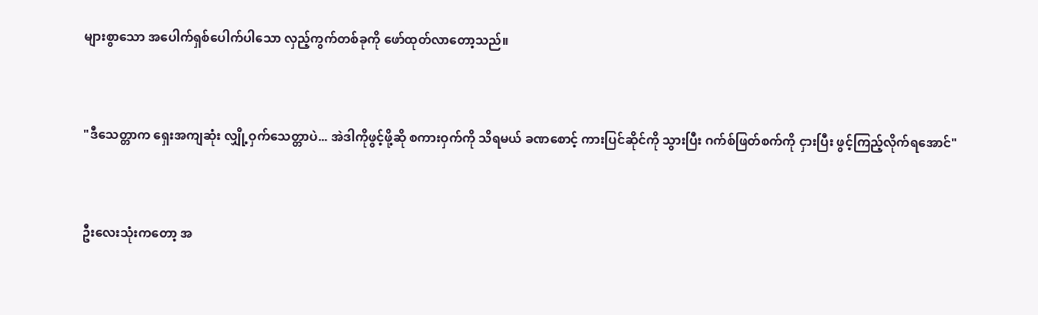များစွာသော အပေါက်ရှစ်ပေါက်ပါသော လှည့်ကွက်တစ်ခုကို ဖော်ထုတ်လာတော့သည်။


"ဒီသေတ္တာက ရှေးအကျဆုံး လျှို့ဝှက်သေတ္တာပဲ... အဲဒါကိုဖွင့်ဖို့ဆို စကားဝှက်ကို သိရမယ် ခဏစောင့် ကားပြင်ဆိုင်ကို သွားပြီး ဂက်စ်ဖြတ်စက်ကို ငှားပြီး ဖွင့်ကြည့်လိုက်ရအောင်"


ဦးလေးသုံးကတော့ အ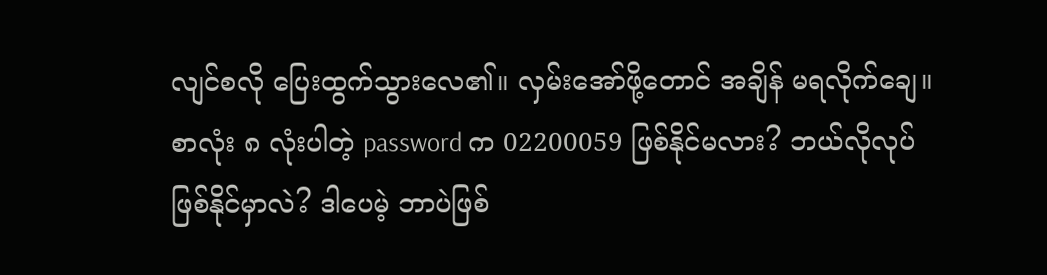လျင်စလို ပြေးထွက်သွားလေ၏။ လှမ်းအော်ဖို့တောင် အချိန် မရလိုက်ချေ။ စာလုံး ၈ လုံးပါတဲ့ password က 02200059 ဖြစ်နိုင်မလား? ဘယ်လိုလုပ် ဖြစ်နိုင်မှာလဲ? ဒါပေမဲ့ ဘာပဲဖြစ်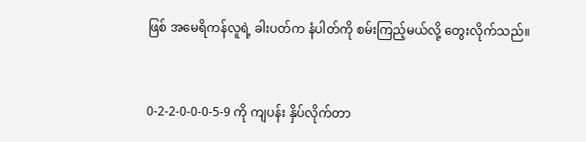ဖြစ် အမေရိကန်လူရဲ့ ခါးပတ်က နံပါတ်ကို စမ်းကြည့်မယ်လို့ တွေးလိုက်သည်။


0-2-2-0-0-0-5-9 ကို ကျပန်း နှိပ်လိုက်တာ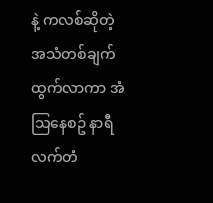နဲ့ ကလစ်ဆိုတဲ့ အသံတစ်ချက် ထွက်လာကာ အံသြနေစဥ် နာရီလက်တံ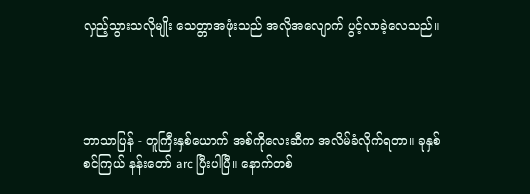လှည့်သွားသလိုမျိုး သေတ္တာအဖုံးသည် အလိုအလျောက် ပွင့်လာခဲ့လေသည်။




ဘာသာပြန် - တူကြီးနှစ်ယောက် အစ်ကိုလေးဆီက အလိမ်ခံလိုက်ရတာ။ ခုနှစ်စင်ကြယ် နန်းတော် arc ပြီးပါပြီ။ နောက်တစ်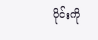ပိုင်းကို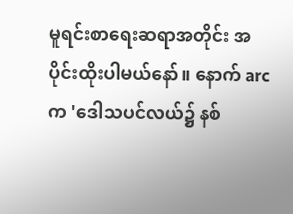မူရင်းစာရေးဆရာအတိုင်း အပိုင်းထိုးပါမယ်နော်။ နောက် arc က 'ဒေါသပင်လယ်၌ နစ်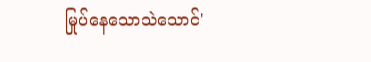မြုပ်နေသောသဲသောင်'